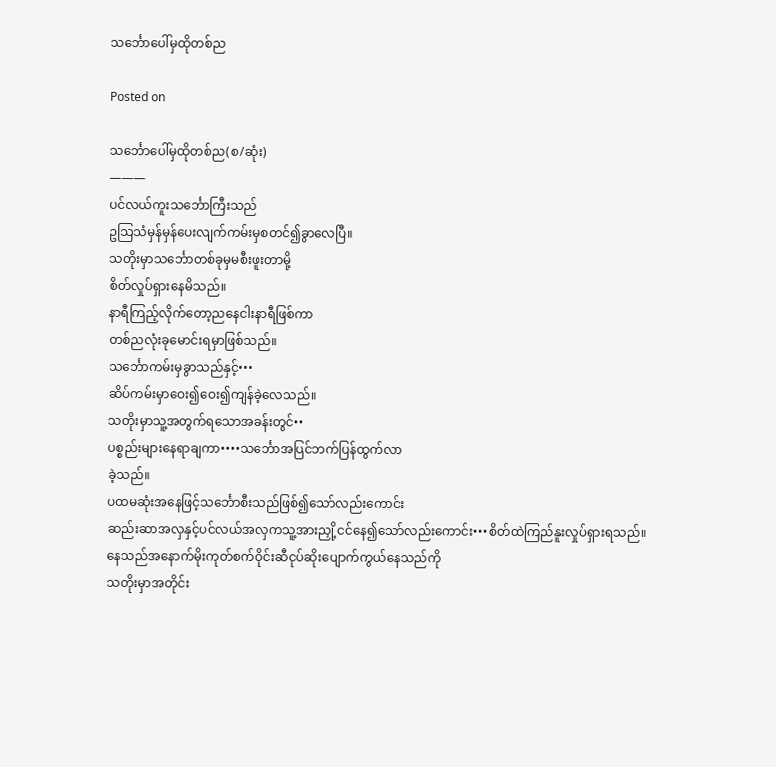သင်္ဘောပေါ်မှထိုတစ်ည

Posted on

သင်္ဘောပေါ်မှထိုတစ်ည(စ/ဆုံး)
———
ပင်လယ်ကူးသင်္ဘောကြီးသည်
ဥသြသံမှန်မှန်ပေးလျက်ကမ်းမှစတင်၍ခွာလေပြီ။
သတိုးမှာသင်္ဘောတစ်ခုမှမစီးဖူးတာမို့
စိတ်လှုပ်ရှားနေမိသည်။
နာရီကြည့်လိုက်တော့ညနေငါးနာရီဖြစ်ကာ
တစ်ညလုံးခုမောင်းရမှာဖြစ်သည်။
သင်္ဘောကမ်းမှခွာသည်နှင့်•••
ဆိပ်ကမ်းမှာဝေး၍ဝေး၍ကျန်ခဲ့လေသည်။
သတိုးမှာသူ့အတွက်ရသောအခန်းတွင်••
ပစ္စည်းများနေရာချကာ••••သင်္ဘောအပြင်ဘက်ပြန်ထွက်လာ
ခဲ့သည်။
ပထမဆုံးအနေဖြင့်သင်္ဘောစီးသည်ဖြစ်၍သော်လည်းကောင်း
ဆည်းဆာအလှနှင့်ပင်လယ်အလှကသူ့အားညှို့ငင်နေ၍သော်လည်းကောင်း•••စိတ်ထဲကြည်နူးလှုပ်ရှားရသည်။
နေသည်အနောက်မိုးကုတ်စက်ဝိုင်းဆီငုပ်ဆိုးပျောက်ကွယ်နေသည်ကို
သတိုးမှာအတိုင်း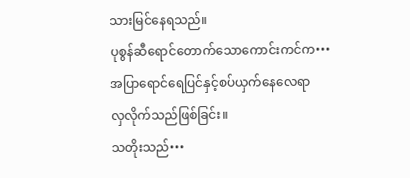သားမြင်နေရသည်။
ပုစွန်ဆီရောင်တောက်သောကောင်းကင်က•••
အပြာရောင်ရေပြင်နှင့်စပ်ယှက်နေလေရာ
လှလိုက်သည်ဖြစ်ခြင်း။
သတိုးသည်•••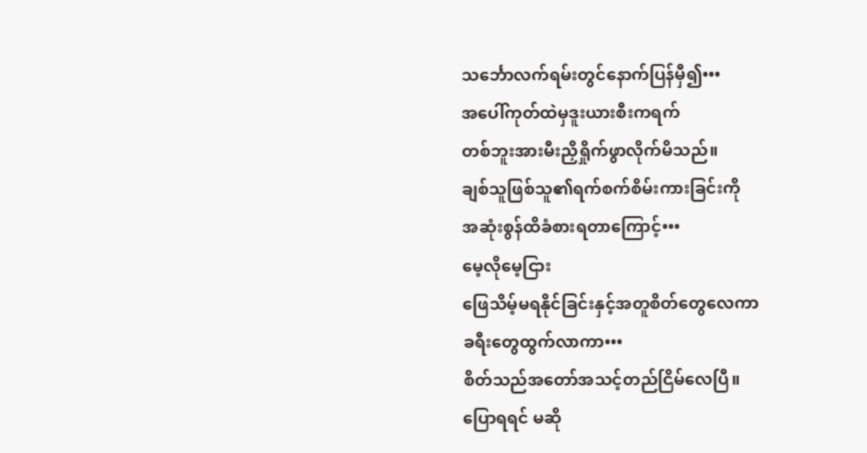သင်္ဘောလက်ရမ်းတွင်နောက်ပြန်မှီ၍•••
အပေါ်ကုတ်ထဲမှဒူးယားစီးကရက်
တစ်ဘူးအားမီးညှိရှိုက်ဖွာလိုက်မိသည်။
ချစ်သူဖြစ်သူ၏ရက်စက်စိမ်းကားခြင်းကို
အဆုံးစွန်ထိခံစားရတာကြောင့်•••
မေ့လိုမေ့ငြား
ဖြေသိမ့်မရနိုင်ခြင်းနှင့်အတူစိတ်တွေလေကာ
ခရီးတွေထွက်လာကာ•••
စိတ်သည်အတော်အသင့်တည်ငြိမ်လေပြီ။
ပြောရရင် မဆို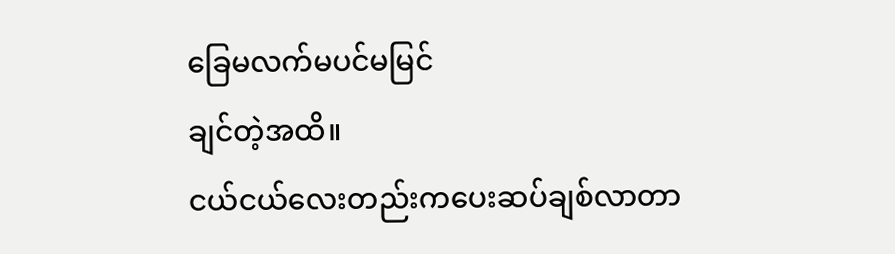ခြေမလက်မပင်မမြင်
ချင်တဲ့အထိ။
ငယ်ငယ်လေးတည်းကပေးဆပ်ချစ်လာတာ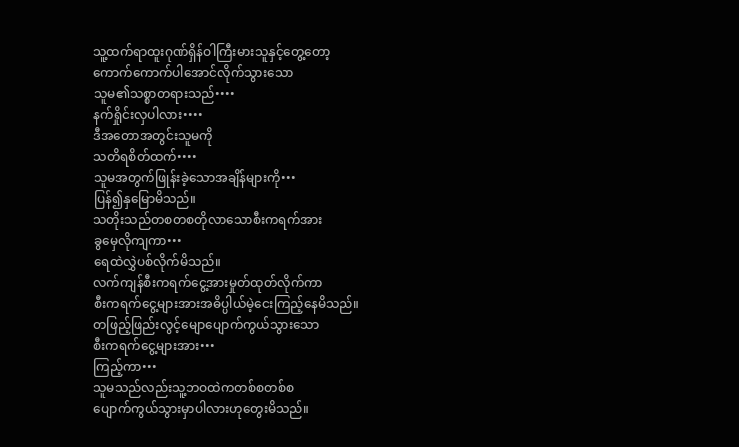သူ့ထက်ရာထူးဂုဏ်ရှိန်ဝါကြီးမားသူနှင့်တွေ့တော့
ကောက်ကောက်ပါအောင်လိုက်သွားသော
သူမ၏သစ္စာတရားသည်••••
နက်ရှိုင်းလှပါလား••••
ဒီအတောအတွင်းသူမကို
သတိရစိတ်ထက်••••
သူမအတွက်ဖြုန်းခဲ့သောအချိန်များကို•••
ပြန်၍နှမြောမိသည်။
သတိုးသည်တစတစတိုလာသောစီးကရက်အား
ခွမှေလိုကျကာ•••
ရေထဲလွှဲပစ်လိုက်မိသည်။
လက်ကျန်စီးကရက်ငွေ့အားမှုတ်ထုတ်လိုက်ကာ
စီးကရက်ငွေ့များအားအဓိပ္ပါယ်မဲ့ငေးကြည့်နေမိသည်။
တဖြည့်ဖြည်းလွင့်မျောပျောက်ကွယ်သွားသော
စီးကရက်ငွေ့များအား•••
ကြည့်ကာ•••
သူမသည်လည်းသူ့ဘဝထဲကတစ်စတစ်စ
ပျောက်ကွယ်သွားမှာပါလားဟုတွေးမိသည်။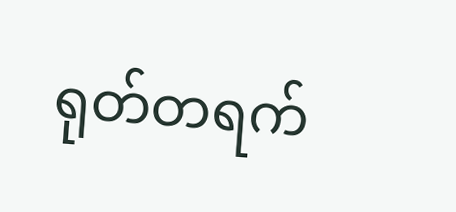ရုတ်တရက်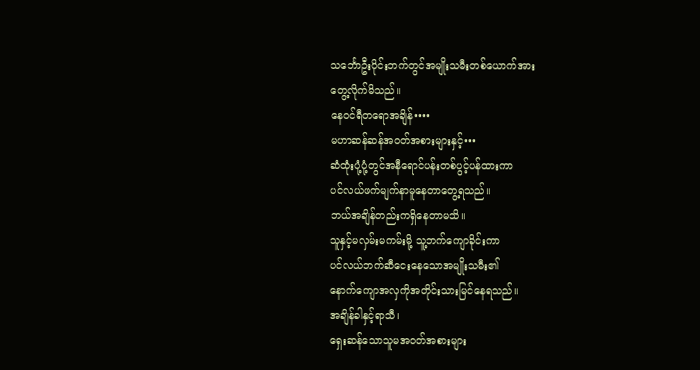သင်္ဘောဦးပိုင်းဘက်တွင်အမျိုးသမီးတစ်ယောက်အား
တွေ့လိုက်မိသည်။
နေဝင်ရီတရောအချိန်••••
မဟာဆန်ဆန်အဝတ်အစားများနှင့်•••
ဆံထုံးပုံ့ပုံ့တွင်အနီရောင်ပန်းတစ်ပွင့်ပန်ထားကာ
ပင်လယ်ဖက်မျက်နာမူနေတာတွေ့ရသည်။
ဘယ်အချိန်တည်းကရှိနေတာမသိ။
သူနှင့်မလှမ်းမကမ်းမို့ သူ့ဘက်ကျောခိုင်းကာ
ပင်လယ်ဘက်ဆီငေးနေသောအမျိုးသမီး၏
နောက်ကျောအလှကိုအတိုင်းသားမြင်နေရသည်။
အချိန်ခါနှင့်ရာသီ၊
ရှေးဆန်သောသူမအဝတ်အစားများ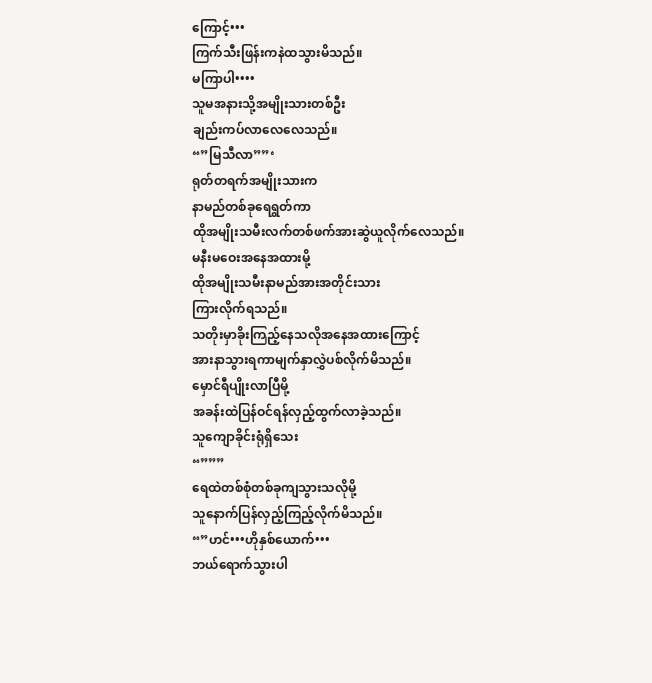ကြောင့်•••
ကြက်သီးဖြန်းကနဲထသွားမိသည်။
မကြာပါ••••
သူမအနားသို့အမျိုးသားတစ်ဦး
ချည်းကပ်လာလေလေသည်။
“”မြသီလာ””‘
ရုတ်တရက်အမျိုးသားက
နာမည်တစ်ခုရေရွတ်ကာ
ထိုအမျိုးသမီးလက်တစ်ဖက်အားဆွဲယူလိုက်လေသည်။
မနီးမဝေးအနေအထားမို့
ထိုအမျိုးသမီးနာမည်အားအတိုင်းသား
ကြားလိုက်ရသည်။
သတိုးမှာခိုးကြည့်နေသလိုအနေအထားကြောင့်
အားနာသွားရကာမျက်နှာလွှဲပစ်လိုက်မိသည်။
မှောင်ရီပျိုးလာပြီမို့
အခန်းထဲပြန်ဝင်ရန်လှည့်ထွက်လာခဲ့သည်။
သူကျောခိုင်းရုံရှိသေး
“”””
ရေထဲတစ်စုံတစ်ခုကျသွားသလိုမို့
သူနောက်ပြန်လှည့်ကြည့်လိုက်မိသည်။
“”ဟင်•••ဟိုနှစ်ယောက်•••
ဘယ်ရောက်သွားပါ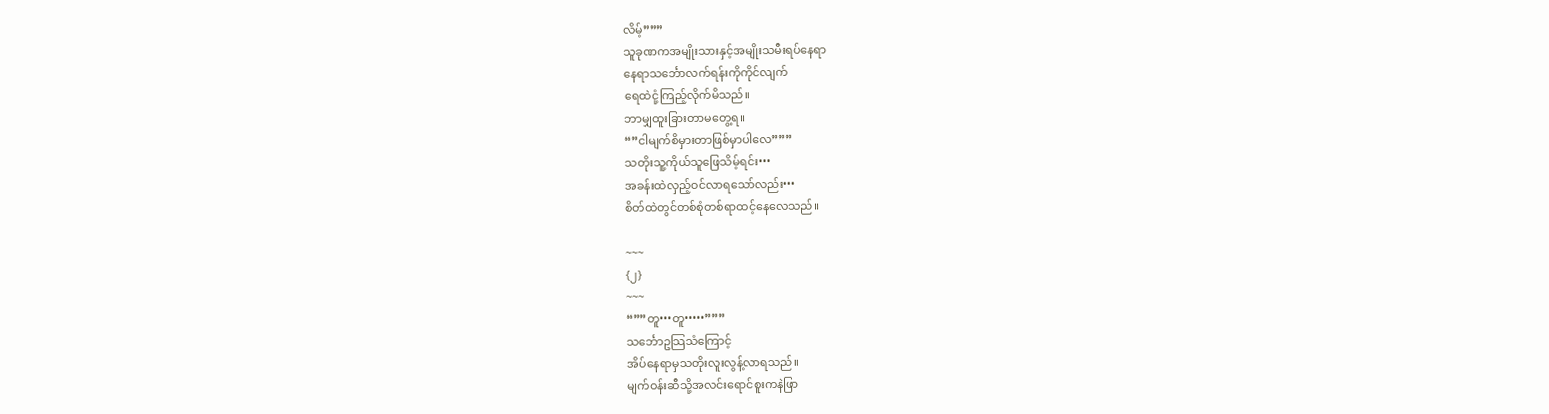လိမ့်”””
သူခုဏကအမျိုးသားနှင့်အမျိုးသမီးရပ်နေရာ
နေရာသင်္ဘောလက်ရန်းကိုကိုင်လျက်
ရေထဲငုံ့ကြည့်လိုက်မိသည်။
ဘာမျှထူးခြားတာမတွေ့ရ။
“”ငါမျက်စိမှားတာဖြစ်မှာပါလေ”””
သတိုးသူ့ကိုယ်သူဖြေသိမ့်ရင်း•••
အခန်းထဲလှည့်ဝင်လာရသော်လည်း•••
စိတ်ထဲတွင်တစ်စုံတစ်ရာထင့်နေလေသည်။

~~~
{၂}
~~~
“””တူ•••တူ•••••”””
သင်္ဘောဥသြသံကြောင့်
အိပ်နေရာမှသတိုးလူးလွန့်လာရသည်။
မျက်ဝန်းဆီသို့အလင်းရောင်စူးကနဲဖြာ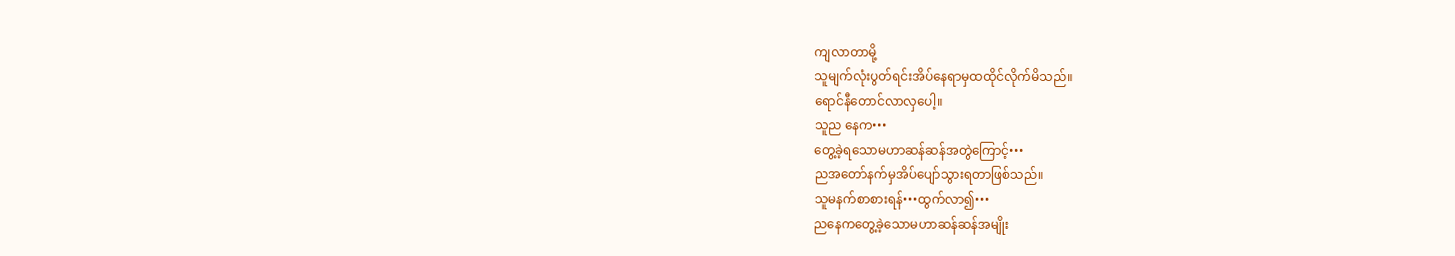ကျလာတာမို့
သူမျက်လုံးပွတ်ရင်းအိပ်နေရာမှထထိုင်လိုက်မိသည်။
ရောင်နီတောင်လာလှပေါ့။
သူည နေက•••
တွေ့ခဲ့ရသောမဟာဆန်ဆန်အတွဲကြောင့်•••
ညအတော်နက်မှအိပ်ပျော်သွားရတာဖြစ်သည်။
သူမနက်စာစားရန်•••ထွက်လာ၍•••
ညနေကတွေ့ခဲ့သောမဟာဆန်ဆန်အမျိုး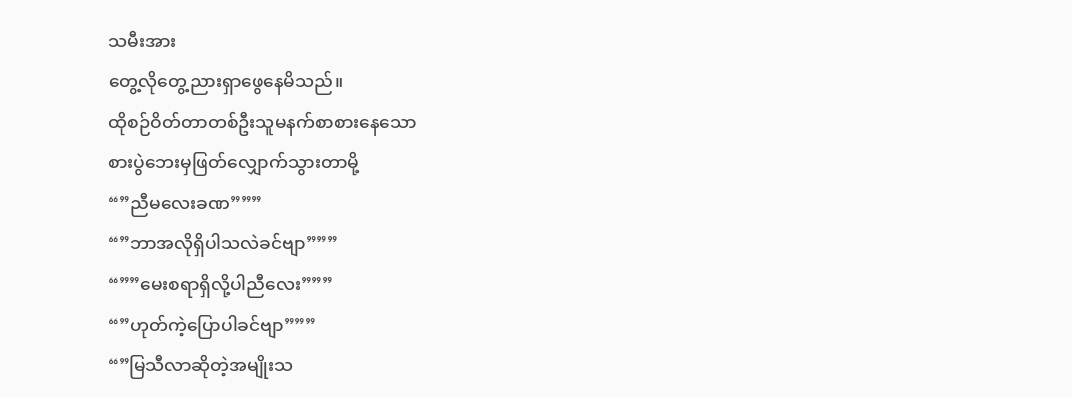သမီးအား
တွေ့လိုတွေ့ညားရှာဖွေနေမိသည်။
ထိုစဉ်ဝိတ်တာတစ်ဦးသူမနက်စာစားနေသော
စားပွဲဘေးမှဖြတ်လျှောက်သွားတာမို့
“”ညီမလေးခဏ”””
“”ဘာအလိုရှိပါသလဲခင်ဗျာ”””
“””မေးစရာရှိလို့ပါညီလေး”””
“”ဟုတ်ကဲ့ပြောပါခင်ဗျာ”””
“”မြသီလာဆိုတဲ့အမျိုးသ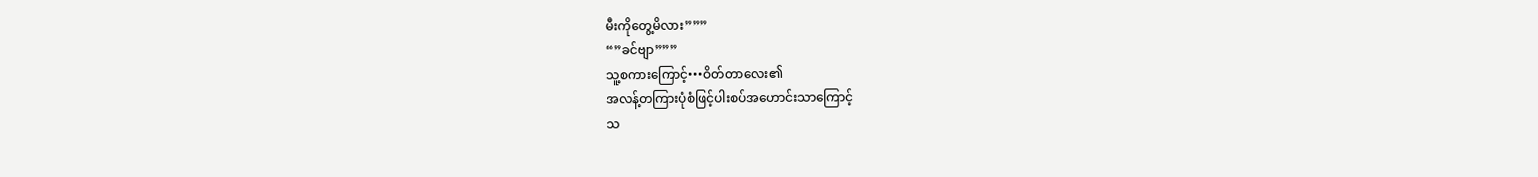မီးကိုတွေ့မိလား”””
“”ခင်ဗျာ”””
သူ့စကားကြောင့်•••ဝိတ်တာလေး၏
အလန့်တကြားပုံစံဖြင့်ပါးစပ်အဟောင်းသာကြောင့်
သ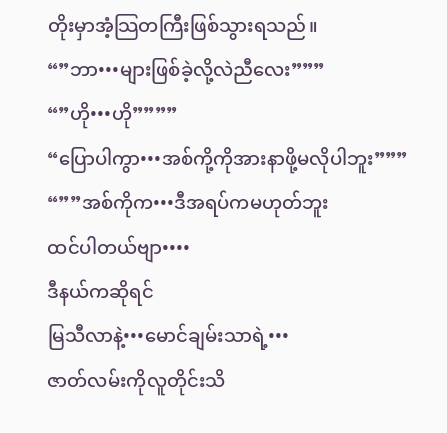တိုးမှာအံ့သြတကြီးဖြစ်သွားရသည်။
“”ဘာ•••များဖြစ်ခဲ့လို့လဲညီလေး”””
“”ဟို•••ဟို””””
“ပြောပါကွာ•••အစ်ကို့ကိုအားနာဖို့မလိုပါဘူး”””
“””အစ်ကိုက•••ဒီအရပ်ကမဟုတ်ဘူး
ထင်ပါတယ်ဗျာ••••
ဒီနယ်ကဆိုရင်
မြသီလာနဲ့•••မောင်ချမ်းသာရဲ့•••
ဇာတ်လမ်းကိုလူတိုင်းသိ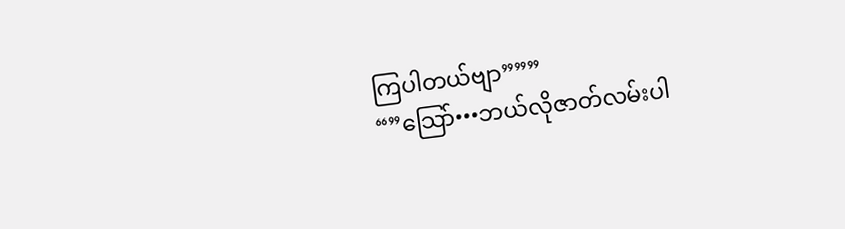ကြပါတယ်ဗျာ”””
“”သြော်•••ဘယ်လိုဇာတ်လမ်းပါ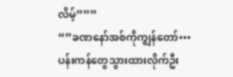လိမ့်”””
“”ခဏနော်အစ်ကိုကျွန်တော်•••
ပန်းကန်တွေသွားထားလိုက်ဦး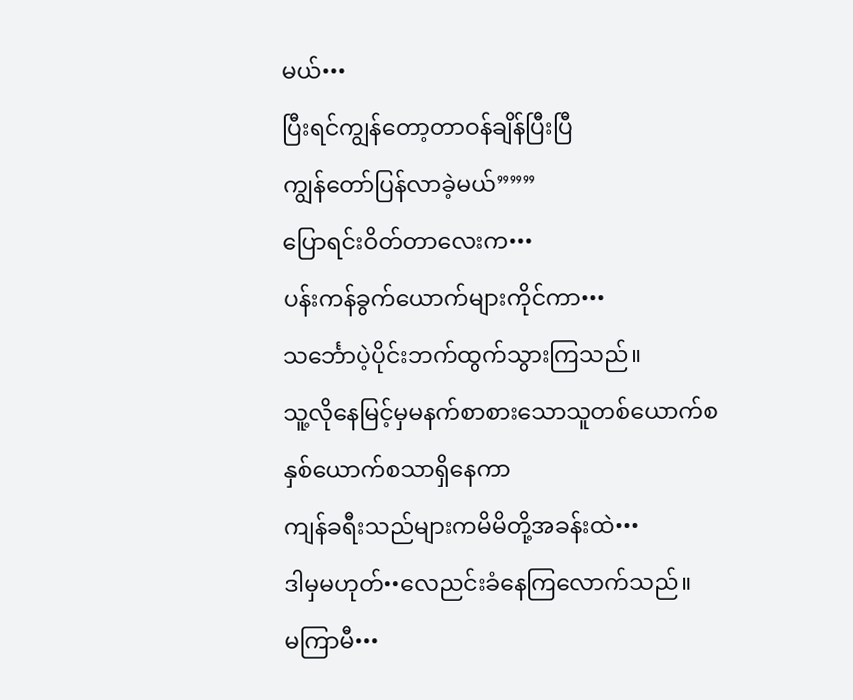မယ်•••
ပြီးရင်ကျွန်တော့တာဝန်ချိန်ပြီးပြီ
ကျွန်တော်ပြန်လာခဲ့မယ်”””
ပြောရင်းဝိတ်တာလေးက•••
ပန်းကန်ခွက်ယောက်များကိုင်ကာ•••
သင်္ဘောပဲ့ပိုင်းဘက်ထွက်သွားကြသည်။
သူ့လိုနေမြင့်မှမနက်စာစားသောသူတစ်ယောက်စ
နှစ်ယောက်စသာရှိနေကာ
ကျန်ခရီးသည်များကမိမိတို့အခန်းထဲ•••
ဒါမှမဟုတ်••လေညင်းခံနေကြလောက်သည်။
မကြာမီ•••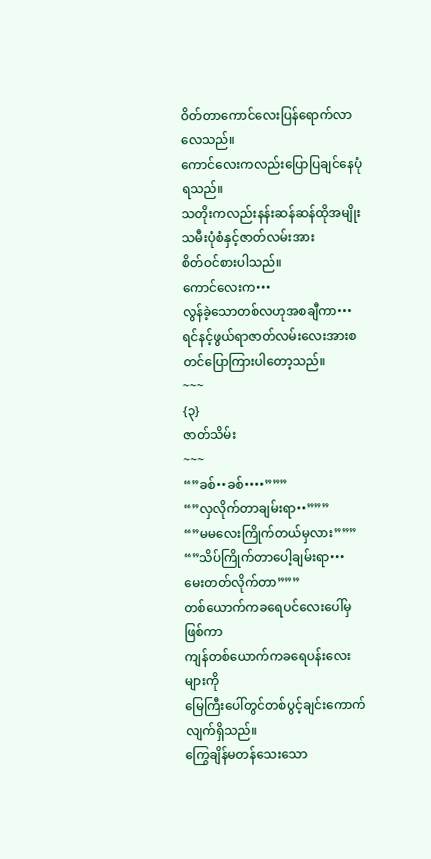ဝိတ်တာကောင်လေးပြန်ရောက်လာလေသည်။
ကောင်လေးကလည်းပြောပြချင်နေပုံရသည်။
သတိုးကလည်းနန်းဆန်ဆန်ထိုအမျိုးသမီးပုံစံနှင့်ဇာတ်လမ်းအား
စိတ်ဝင်စားပါသည်။
ကောင်လေးက•••
လွန်ခဲ့သောတစ်လဟုအစချီကာ•••
ရင်နင့်ဖွယ်ရာဇာတ်လမ်းလေးအားစတင်ပြောကြားပါတော့သည်။
~~~
{၃}
ဇာတ်သိမ်း
~~~
“”ခစ်••ခစ်••••”””
“”လှလိုက်တာချမ်းရာ••”””
“”မမလေးကြိုက်တယ်မှလား”””
“”သိပ်ကြိုက်တာပေါ့ချမ်းရာ•••
မေးတတ်လိုက်တာ”””
တစ်ယောက်ကခရေပင်လေးပေါ်မှဖြစ်ကာ
ကျန်တစ်ယောက်ကခရေပန်းလေးများကို
မြေကြီးပေါ်တွင်တစ်ပွင့်ချင်းကောက်လျက်ရှိသည်။
ကြွေချိန်မတန်သေးသော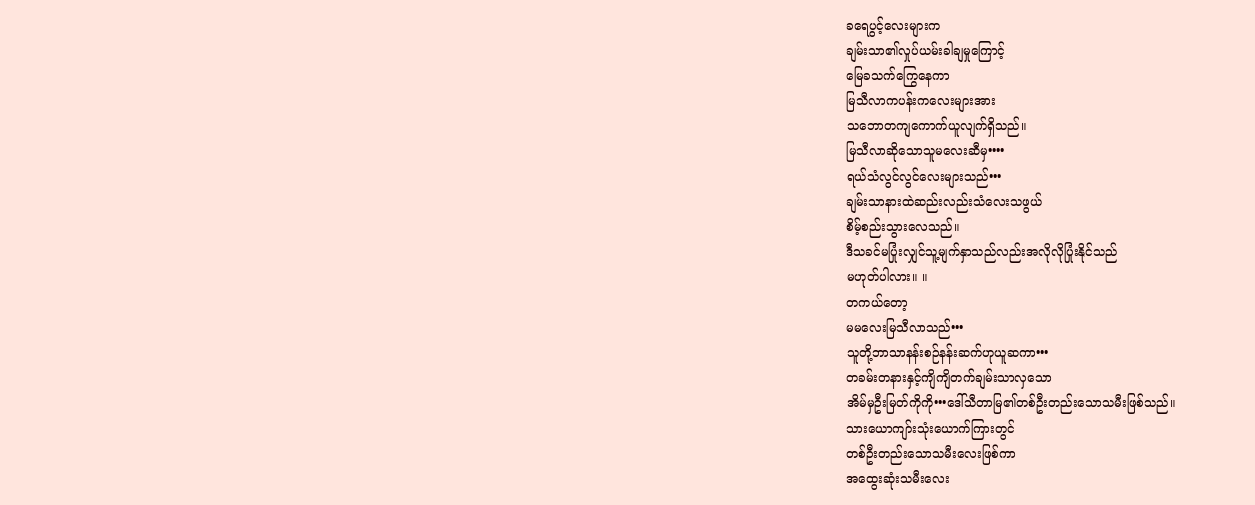ခရေပွင့်လေးများက
ချမ်းသာ၏လှုပ်ယမ်းခါချမှုကြောင့်
မြေခသက်ကြွေနေကာ
မြသီလာကပန်းကလေးများအား
သဘောတကျကောက်ယူလျက်ရှိသည်။
မြသီလာဆိုသောသူမလေးဆီမှ••••
ရယ်သံလွင်လွင်လေးများသည်•••
ချမ်းသာနားထဲဆည်းလည်းသံလေးသဖွယ်
စိမ့်စည်းသွားလေသည်။
ဒီသခင်မပြုံးလျှင်သူ့မျက်နှာသည်လည်းအလိုလိုပြုံးနိုင်သည်
မဟုတ်ပါလား။ ။
တကယ်တော့
မမလေးမြသီလာသည်•••
သူတို့ဘာသာနန်းစဉ်နန်းဆက်ဟုယူဆကာ•••
တခမ်းတနားနှင့်ကျိကျိတက်ချမ်းသာလှသော
အိမ်မှဦးမြတ်ကိုကို•••ဒေါ်သီတာမြ၏တစ်ဦးတည်းသောသမီးဖြစ်သည်။
သားယောကျာ်းသုံးယောက်ကြားတွင်
တစ်ဦးတည်းသောသမီးလေးဖြစ်ကာ
အထွေးဆုံးသမီးလေး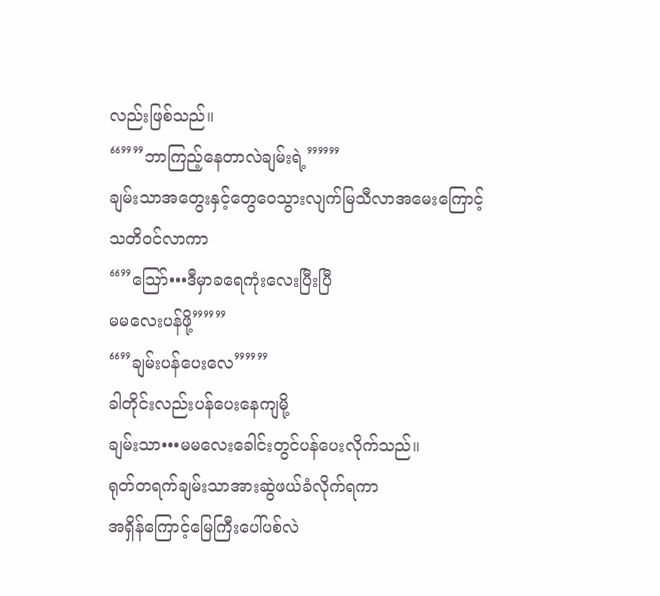လည်းဖြစ်သည်။
“””ဘာကြည့်နေတာလဲချမ်းရဲ့”””
ချမ်းသာအတွေးနှင့်တွေဝေသွားလျက်မြသီလာအမေးကြောင့်
သတိဝင်လာကာ
“”သြော်•••ဒီမှာခရေကုံးလေးပြီးပြီ
မမလေးပန်ဖို့”””
“”ချမ်းပန်ပေးလေ”””
ခါတိုင်းလည်းပန်ပေးနေကျမို့
ချမ်းသာ•••မမလေးခေါင်းတွင်ပန်ပေးလိုက်သည်။
ရုတ်တရက်ချမ်းသာအားဆွဲဖယ်ခံလိုက်ရကာ
အရှိန်ကြောင့်မြေကြီးပေါ်ပစ်လဲ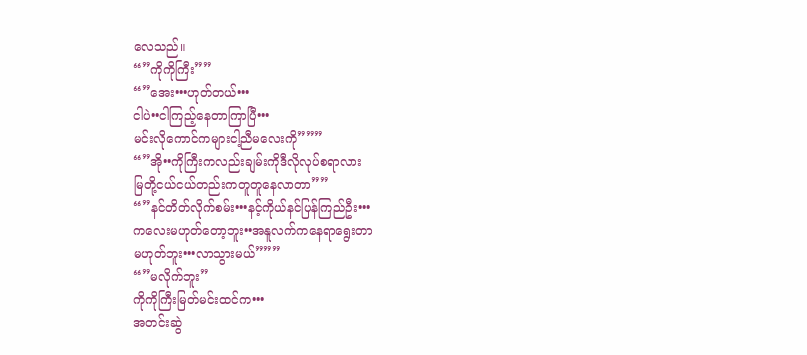လေသည်။
“”ကိုကိုကြီး””
“”အေး•••ဟုတ်တယ်•••
ငါပဲ••ငါကြည့်နေတာကြာပြီ•••
မင်းလိုကောင်ကများငါ့ညီမလေးကို”””
“”အို••ကိုကြီးကလည်းချမ်းကိုဒီလိုလုပ်စရာလား
မြတို့ငယ်ငယ်တည်းကတူတူနေလာတာ””
“”နင်တိတ်လိုက်စမ်း•••နင့်ကိုယ်နင်ပြန်ကြည်ဦး•••
ကလေးမဟုတ်တော့ဘူး••အနူလက်ကနေရာရွေးတာ
မဟုတ်ဘူး•••လာသွားမယ်”””
“”မလိုက်ဘူး”
ကိုကိုကြီးမြတ်မင်းထင်က•••
အတင်းဆွဲ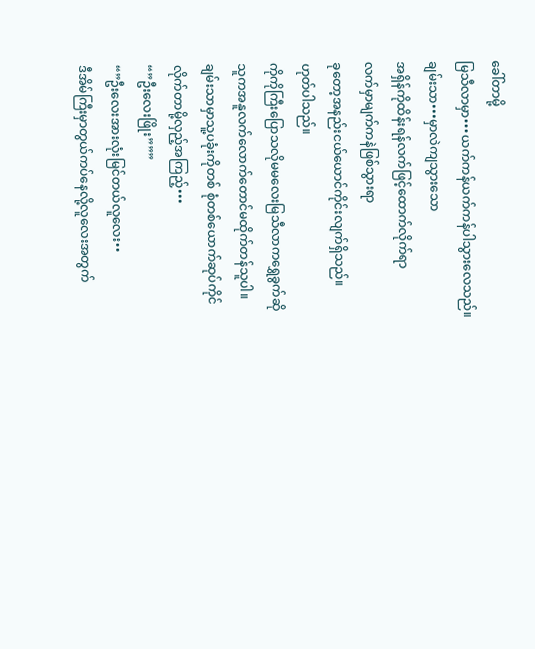ခေါ်တာမို့
မြသီလာမှာ•••ယက်ကန်ယက်ကန်ပါသွားလေသည်။
ချမ်းသာ•••မှာလဲကျသွားသော
အရှိန်ကိုထိန်းရန်လက်ဖြင့်ထောက်လိုက်ရာ
လက်မှာမျက်ကနဲဖြစ်သွားရာ
ခုတော့အနည်းငယ်ယောင်ကိုင်းလျက်ရှိသည်။
ဟုတ်ပါသည်။
ကိုကိုကြီးပြောသလိုမမလေးမြသီလာကရွှေခွက်ဆို
သူကအနူလက်လောက်တောင်မထိုက်တန်သူပါ။
ချမ်းသာမှာသူ့ပခုံးကိုတစ် စုံတစ်ယောက်ဆုပ်ကိုင်
လိုက်တာမို့လှည့်အကြည့်•••
“”ဦးလေးဖြိုး”””
“”ဦးလေးအားလုံးမြင်တယ်လူလေး••
ဒီအိမ်ကြီးမှာတွယ်ကပ်နေလို့လူလေးအတွက်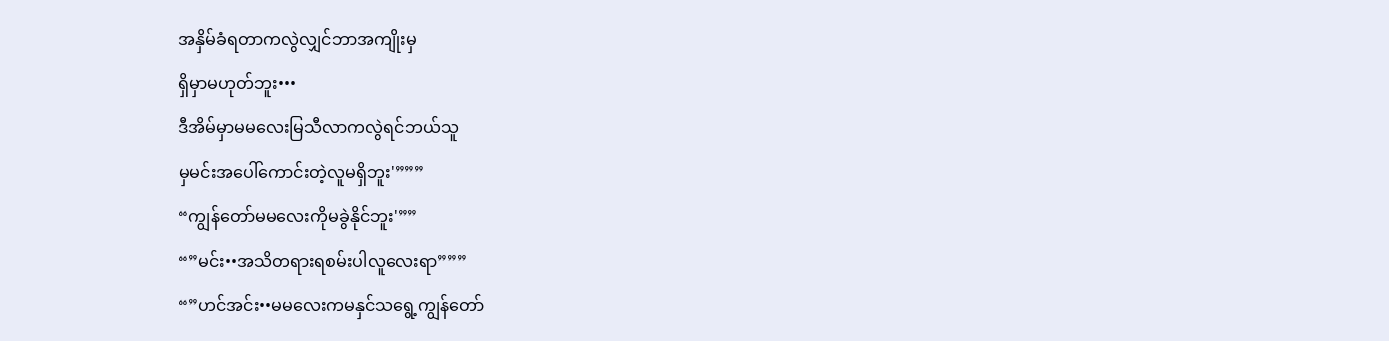အနှိမ်ခံရတာကလွဲလျှင်ဘာအကျိုးမှ
ရှိမှာမဟုတ်ဘူး•••
ဒီအိမ်မှာမမလေးမြသီလာကလွဲရင်ဘယ်သူ
မှမင်းအပေါ်ကောင်းတဲ့လူမရှိဘူး'”””
“ကျွန်တော်မမလေးကိုမခွဲနိုင်ဘူး'””
“”မင်း••အသိတရားရစမ်းပါလူလေးရာ”””
“”ဟင်အင်း••မမလေးကမနှင်သရွေ့ကျွန်တော်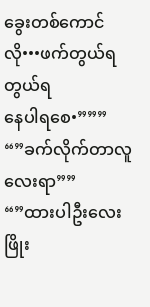ခွေးတစ်ကောင်လို•••ဖက်တွယ်ရတွယ်ရ
နေပါရစေ•”””
“”ခက်လိုက်တာလူလေးရာ””
“”ထားပါဦးလေးဖြိုး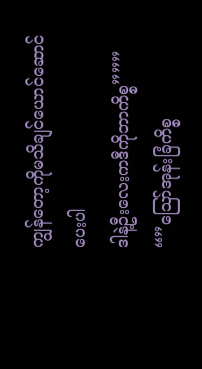ကျွန်တော့ကိုမသိချင်ယောင်ဆောင်ပေးပါ
ဒါနဲ့ဦးလေးကဒီကိုဘာကိစ္စ”””
“”သြော်အုန်းခြံကိစ္စ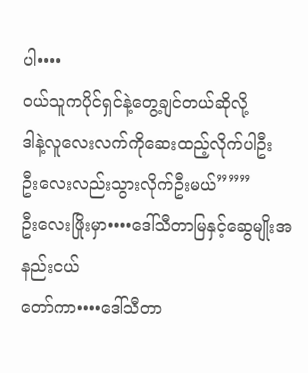ပါ••••
ဝယ်သူကပိုင်ရှင်နဲ့တွေ့ချင်တယ်ဆိုလို့
ဒါနဲ့လူလေးလက်ကိုဆေးထည့်လိုက်ပါဦး
ဦးလေးလည်းသွားလိုက်ဦးမယ်”””
ဦးလေးဖြိုးမှာ••••ဒေါ်သီတာမြနှင့်ဆွေမျိုးအနည်းငယ်
တော်ကာ••••ဒေါ်သီတာ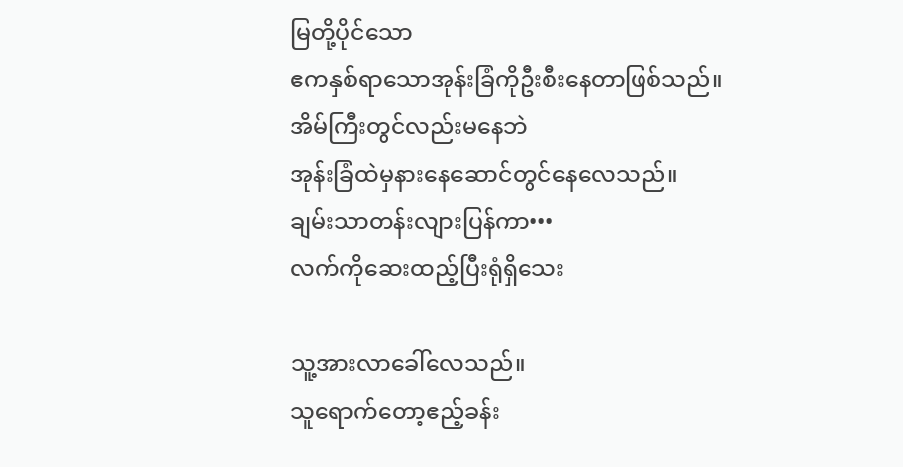မြတို့ပိုင်သော
ဧကနှစ်ရာသောအုန်းခြံကိုဦးစီးနေတာဖြစ်သည်။
အိမ်ကြီးတွင်လည်းမနေဘဲ
အုန်းခြံထဲမှနားနေဆောင်တွင်နေလေသည်။
ချမ်းသာတန်းလျားပြန်ကာ•••
လက်ကိုဆေးထည့်ပြီးရုံရှိသေး

သူ့အားလာခေါ်လေသည်။
သူရောက်တော့ဧည့်ခန်း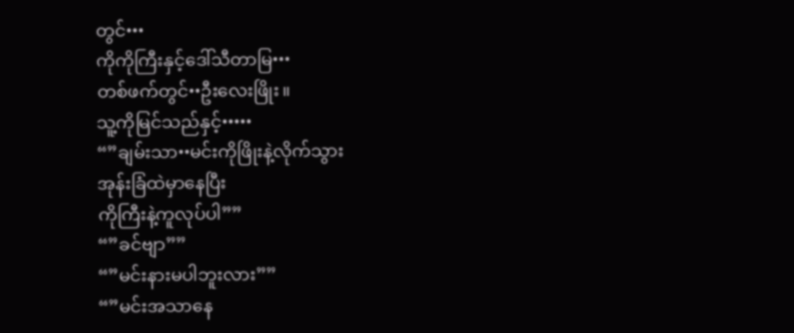တွင်•••
ကိုကိုကြီးနှင့်ဒေါ်သီတာမြ•••
တစ်ဖက်တွင်••ဦးလေးဖြိုး။
သူ့ကိုမြင်သည်နှင့်•••••
“”ချမ်းသာ••မင်းကိုဖြိုးနဲ့လိုက်သွား
အုန်းခြံထဲမှာနေပြီး
ကိုကြီးနဲ့ကူလုပ်ပါ””
“”ခင်ဗျာ””
“”မင်းနားမပါဘူးလား””
“”မင်းအသာနေ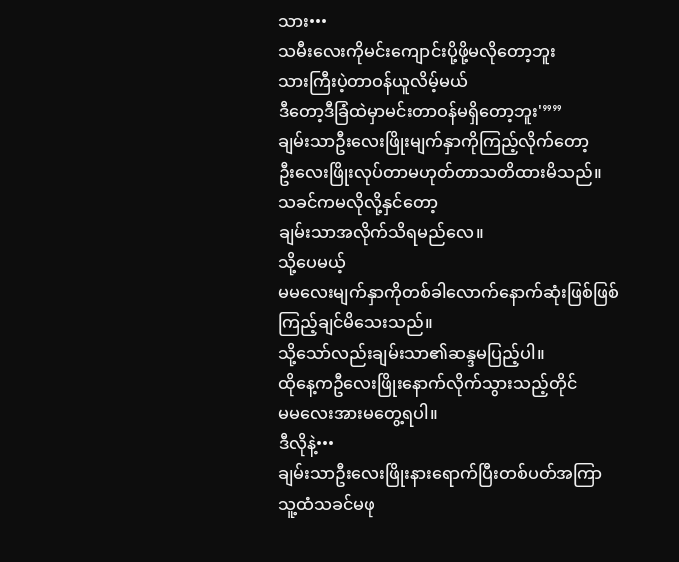သား•••
သမီးလေးကိုမင်းကျောင်းပို့ဖို့မလိုတော့ဘူး
သားကြီးပဲ့တာဝန်ယူလိမ့်မယ်
ဒီတော့ဒီခြံထဲမှာမင်းတာဝန်မရှိတော့ဘူး'””
ချမ်းသာဦးလေးဖြိုးမျက်နှာကိုကြည့်လိုက်တော့
ဦးလေးဖြိုးလုပ်တာမဟုတ်တာသတိထားမိသည်။
သခင်ကမလိုလို့နှင်တော့
ချမ်းသာအလိုက်သိရမည်လေ။
သို့ပေမယ့်
မမလေးမျက်နှာကိုတစ်ခါလောက်နောက်ဆုံးဖြစ်ဖြစ်
ကြည့်ချင်မိသေးသည်။
သို့သော်လည်းချမ်းသာ၏ဆန္ဒမပြည့်ပါ။
ထိုနေ့ကဦလေးဖြိုးနောက်လိုက်သွားသည့်တိုင်
မမလေးအားမတွေ့ရပါ။
ဒီလိုနဲ့•••
ချမ်းသာဦးလေးဖြိုးနားရောက်ပြီးတစ်ပတ်အကြာ
သူ့ထံသခင်မဖု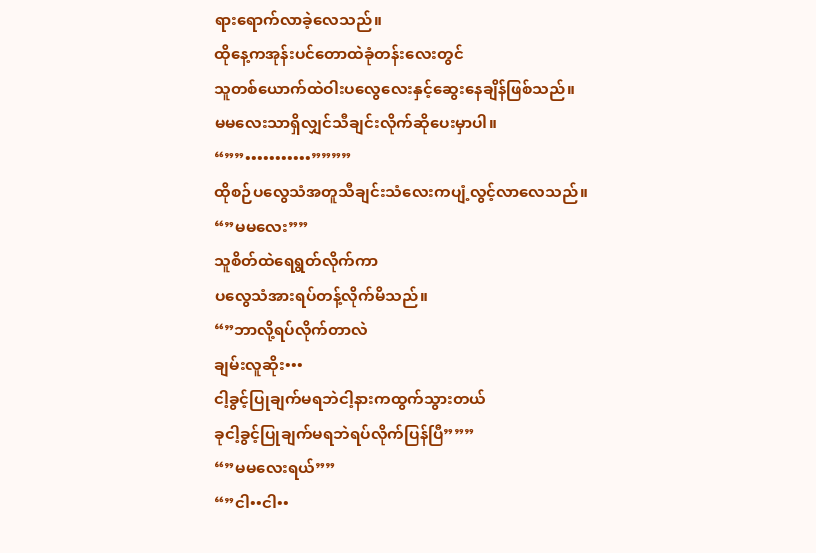ရားရောက်လာခဲ့လေသည်။
ထိုနေ့ကအုန်းပင်တောထဲခုံတန်းလေးတွင်
သူတစ်ယောက်ထဲဝါးပလွေလေးနှင့်ဆွေးနေချိန်ဖြစ်သည်။
မမလေးသာရှိလျှင်သီချင်းလိုက်ဆိုပေးမှာပါ။
“””•••••••••••””””
ထိုစဉ်ပလွေသံအတူသီချင်းသံလေးကပျံ့လွင့်လာလေသည်။
“”မမလေး””
သူစိတ်ထဲရေရွတ်လိုက်ကာ
ပလွေသံအားရပ်တန့်လိုက်မိသည်။
“”ဘာလို့ရပ်လိုက်တာလဲ
ချမ်းလူဆိုး•••
ငါ့ခွင့်ပြုချက်မရဘဲငါ့နားကထွက်သွားတယ်
ခုငါ့ခွင့်ပြုချက်မရဘဲရပ်လိုက်ပြန်ပြီ”””
“”မမလေးရယ်””
“”ငါ••ငါ••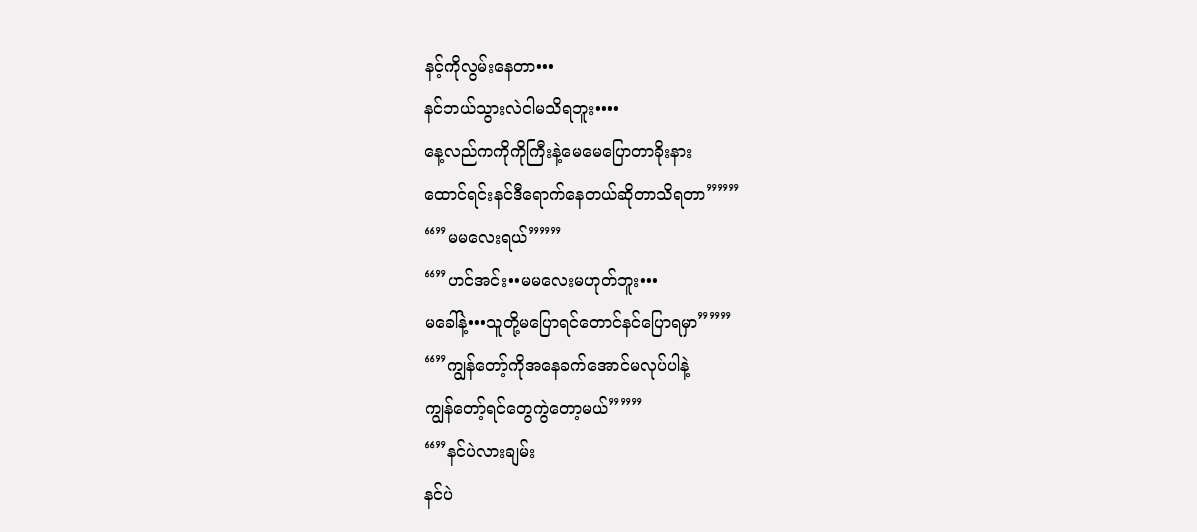နင့်ကိုလွမ်းနေတာ•••
နင်ဘယ်သွားလဲငါမသိရဘူး••••
နေ့လည်ကကိုကိုကြီးနဲ့မေမေပြောတာခိုးနား
ထောင်ရင်းနင်ဒီရောက်နေတယ်ဆိုတာသိရတာ”””
“”မမလေးရယ်”””
“”ဟင်အင်း••မမလေးမဟုတ်ဘူး•••
မခေါ်နဲ့•••သူတို့မပြောရင်တောင်နင်ပြောရမှာ”””
“”ကျွန်တော့်ကိုအနေခက်အောင်မလုပ်ပါနဲ့
ကျွန်တော့်ရင်တွေကွဲတော့မယ်”””
“”နင်ပဲလားချမ်း
နင်ပဲ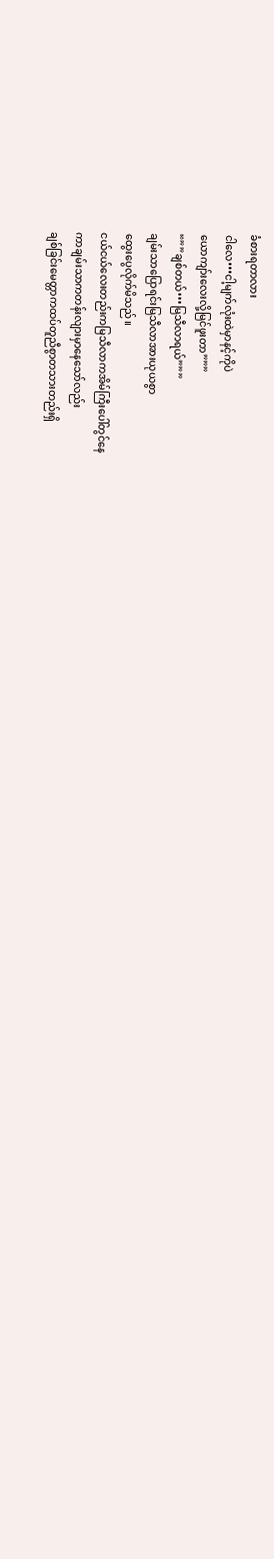ခံစားရတာလား
ငါလေ•••ငါ့မျက်လုံးထဲမှာနင့်ကိုပဲ
ယောကျာ်းလေးလို့မြင်ဖူးတာ”””
“””ချစ်တယ်•••မြသီလာရယ်”””
ချမ်းသာပြောရင်းမြသီလာအားယုယစွာ
ထွေးပွေလိုက်မိသည်။
ငယ်ငယ်လေးတည်းကမြသီလာကအိမ်ကြီးပေါ်တွင်နေ
ကာချမ်းသာကတန်းလျားမှာနေသော်လည်း
ချစ်ခြင်းမေတ္တာကထပ်တူညီစွာတသားတည်းရှိ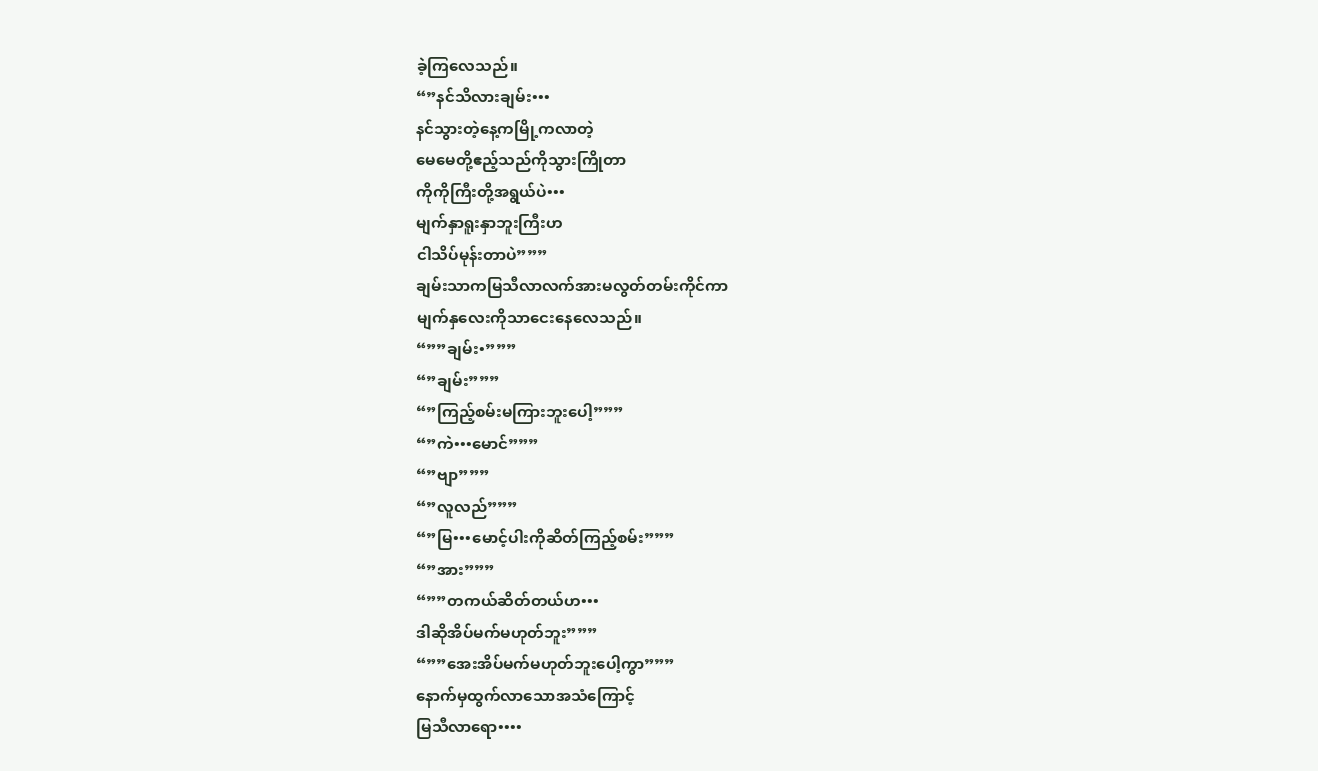ခဲ့ကြလေသည်။
“”နင်သိလားချမ်း•••
နင်သွားတဲ့နေ့ကမြို့ကလာတဲ့
မေမေတို့ဧည့်သည်ကိုသွားကြိုတာ
ကိုကိုကြီးတို့အရွယ်ပဲ•••
မျက်နှာရူးနှာဘူးကြီးဟ
ငါသိပ်မုန်းတာပဲ”””
ချမ်းသာကမြသီလာလက်အားမလွတ်တမ်းကိုင်ကာ
မျက်နှလေးကိုသာငေးနေလေသည်။
“””ချမ်း•”””
“”ချမ်း”””
“”ကြည့်စမ်းမကြားဘူးပေါ့”””
“”ကဲ•••မောင်”””
“”ဗျာ”””
“”လူလည်”””
“”မြ•••မောင့်ပါးကိုဆိတ်ကြည့်စမ်း”””
“”အား”””
“””တကယ်ဆိတ်တယ်ဟ•••
ဒါဆိုအိပ်မက်မဟုတ်ဘူး”””
“””အေးအိပ်မက်မဟုတ်ဘူးပေါ့ကွာ”””
နောက်မှထွက်လာသောအသံကြောင့်
မြသီလာရော••••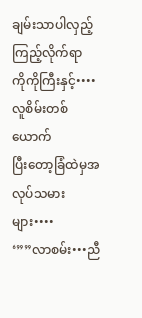ချမ်းသာပါလှည့်ကြည့်လိုက်ရာ
ကိုကိုကြီးနှင့်••••လူစိမ်းတစ်ယောက်
ပြီးတော့ခြံထဲမှအလုပ်သမားများ••••
‘””လာစမ်း•••ညီ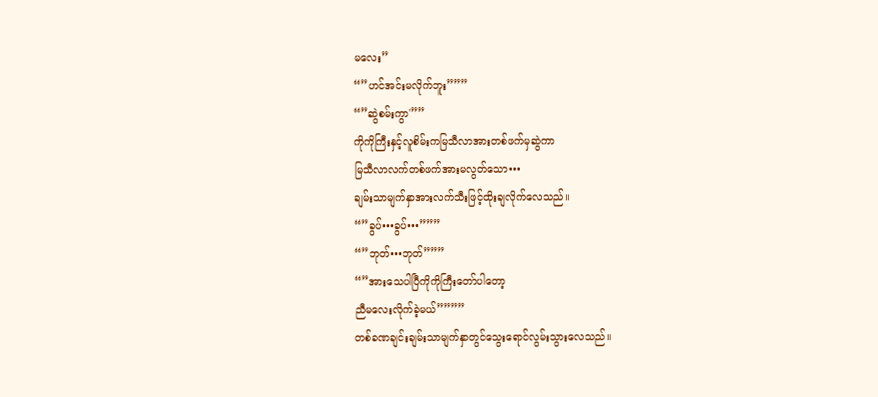မလေး”
“”ဟင်အင်းမလိုက်ဘူး”””
“”ဆွဲစမ်းကွာ'””
ကိုကိုကြီးနှင့်လူစိမ်းကမြသီလာအားတစ်ဖက်မှဆွဲကာ
မြသီလာလက်တစ်ဖက်အားမလွတ်သော•••
ချမ်းသာမျက်နှာအားလက်သီးဖြင့်ထိုးချလိုက်လေသည်။
“”ခွပ်•••ခွပ်•••”””
“”ဘုတ်•••ဘုတ်”””
“”အားသေပါပြီကိုကိုကြီးတော်ပါတော့
ညီမလေးလိုက်ခဲ့မယ်””””
တစ်ခဏချင်းချမ်းသာမျက်နှာတွင်သွေးရောင်လွမ်းသွားလေသည်။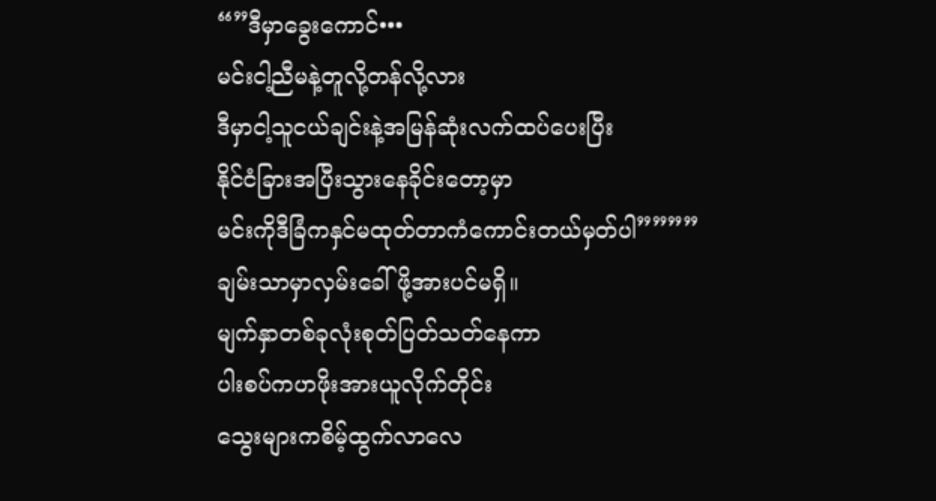“”ဒီမှာခွေးကောင်•••
မင်းငါ့ညီမနဲ့တူလို့တန်လို့လား
ဒီမှာငါ့သူငယ်ချင်းနဲ့အမြန်ဆုံးလက်ထပ်ပေးပြီး
နိုင်ငံခြားအပြီးသွားနေခိုင်းတော့မှာ
မင်းကိုဒီခြံကနှင်မထုတ်တာကံကောင်းတယ်မှတ်ပါ””””
ချမ်းသာမှာလှမ်းခေါ်ဖို့အားပင်မရှိ။
မျက်နှာတစ်ခုလုံးစုတ်ပြတ်သတ်နေကာ
ပါးစပ်ကဟဖိုးအားယူလိုက်တိုင်း
သွေးများကစိမ့်ထွက်လာလေ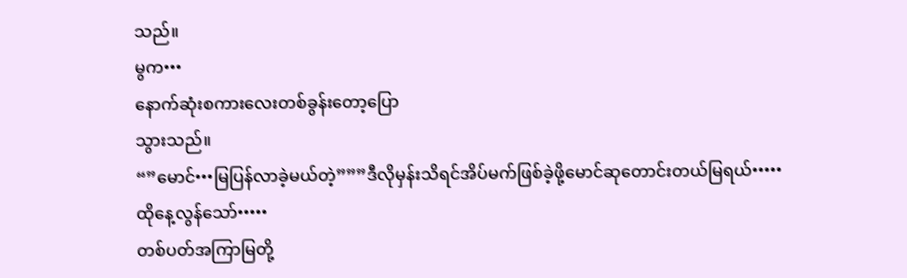သည်။
မွက•••
နောက်ဆုံးစကားလေးတစ်ခွန်းတော့ပြော
သွားသည်။
“”မောင်•••မြပြန်လာခဲ့မယ်တဲ့”””ဒီလိုမှန်းသိရင်အိပ်မက်ဖြစ်ခဲ့ဖို့မောင်ဆုတောင်းတယ်မြရယ်•••••
ထိုနေ့လွန်သော်•••••
တစ်ပတ်အကြာမြတို့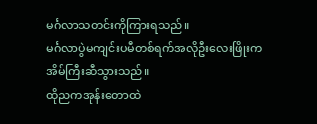မင်္ဂလာသတင်းကိုကြားရသည်။
မင်္ဂလာပွဲမကျင်းပမီတစ်ရက်အလိုဦးလေးဖြိုးက
အိမ်ကြီးဆီသွားသည်။
ထိုညကအုန်းတောထဲ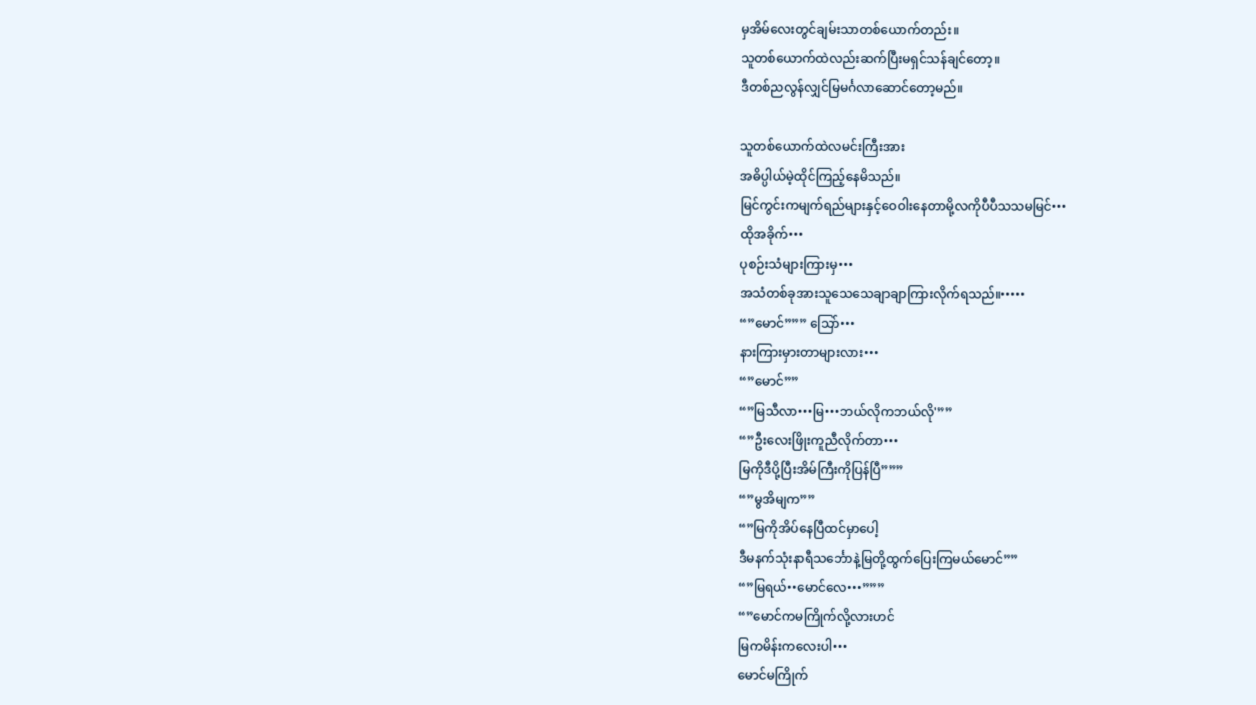မှအိမ်လေးတွင်ချမ်းသာတစ်ယောက်တည်း။
သူတစ်ယောက်ထဲလည်းဆက်ပြီးမရှင်သန်ချင်တော့။
ဒီတစ်ညလွန်လျှင်မြမင်္ဂလာဆောင်တော့မည်။

သူတစ်ယောက်ထဲလမင်းကြီးအား
အဓိပ္ပါယ်မဲ့ထိုင်ကြည့်နေမိသည်။
မြင်ကွင်းကမျက်ရည်များနှင့်ဝေဝါးနေတာမို့လကိုပီပီသသမမြင်•••
ထိုအခိုက်•••
ပုစဉ်းသံများကြားမှ•••
အသံတစ်ခုအားသူသေသေချာချာကြားလိုက်ရသည်။•••••
“”မောင်””” သြော်•••
နားကြားမှားတာများလား•••
“”မောင်””
“”မြသီလာ•••မြ•••ဘယ်လိုကဘယ်လို'””
“”ဦးလေးဖြိုးကူညီလိုက်တာ•••
မြကိုဒီပို့ပြီးအိမ်ကြီးကိုပြန်ပြီ”””
“”မွအိမျက””
“”မြကိုအိပ်နေပြီထင်မှာပေါ့
ဒီမနက်သုံးနာရီသင်္ဘောနဲ့မြတို့ထွက်ပြေးကြမယ်မောင်””
“”မြရယ်••မောင်လေ•••”””
“”မောင်ကမကြိုက်လို့လားဟင်
မြကမိန်းကလေးပါ•••
မောင်မကြိုက်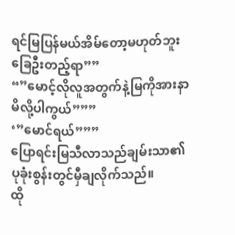ရင်မြပြန်မယ်အိမ်တော့မဟုတ်ဘူးခြေဦးတည့်ရာ””
“”မောင့်လိုလူအတွက်နဲ့မြကိုအားနာမိလို့ပါကွယ်”””
‘”မောင်ရယ်”””
ပြောရင်းမြသီလာသည်ချမ်းသာ၏
ပုခုံးစွန်းတွင်မှီချလိုက်သည်။
ထို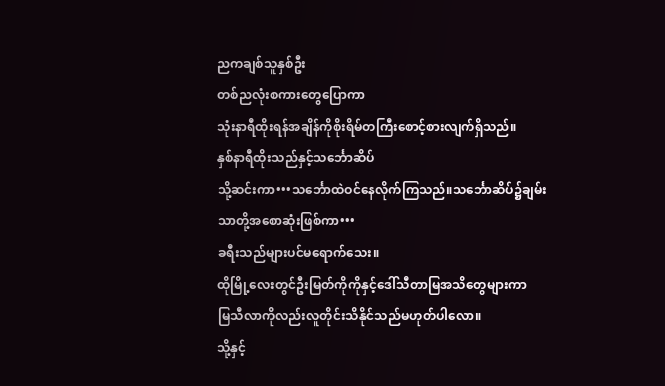ညကချစ်သူနှစ်ဦး
တစ်ညလုံးစကားတွေပြောကာ
သုံးနာရီထိုးရန်အချိန်ကိုစိုးရိမ်တကြီးစောင့်စားလျက်ရှိသည်။
နှစ်နာရီထိုးသည်နှင့်သင်္ဘောဆိပ်
သို့ဆင်းကာ•••သင်္ဘောထဲဝင်နေလိုက်ကြသည်။သင်္ဘောဆိပ်၌ချမ်းသာတို့အစောဆုံးဖြစ်ကာ•••
ခရီးသည်များပင်မရောက်သေး။
ထိုမြို့လေးတွင်ဦးမြတ်ကိုကိုနှင့်ဒေါ်သီတာမြအသိတွေများကာ
မြသီလာကိုလည်းလူတိုင်းသိနိုင်သည်မဟုတ်ပါလော။
သို့နှင့်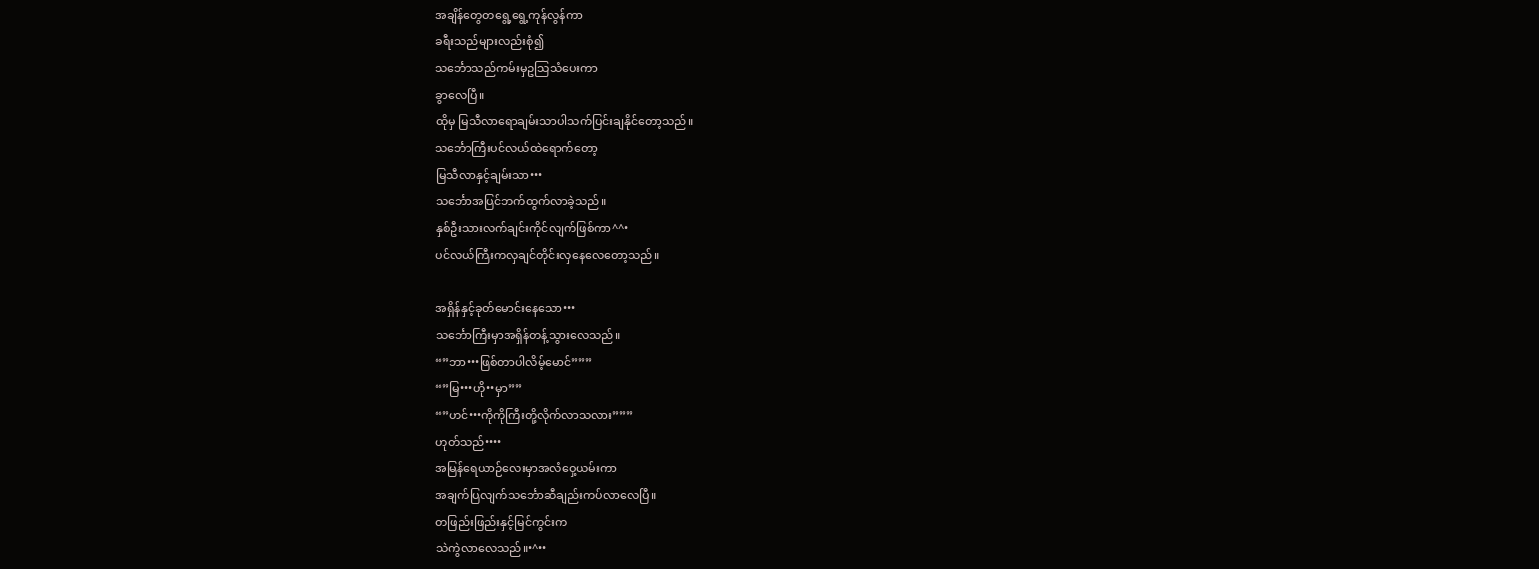အချိန်တွေတရွေ့ရွေ့ကုန်လွန်ကာ
ခရီးသည်များလည်းစုံ၍
သင်္ဘောသည်ကမ်းမှဥသြသံပေးကာ
ခွာလေပြီ။
ထိုမှ မြသီလာရောချမ်းသာပါသက်ပြင်းချနိုင်တော့သည်။
သင်္ဘောကြီးပင်လယ်ထဲရောက်တော့
မြသီလာနှင့်ချမ်းသာ•••
သင်္ဘောအပြင်ဘက်ထွက်လာခဲ့သည်။
နှစ်ဦးသားလက်ချင်းကိုင်လျက်ဖြစ်ကာ^^•
ပင်လယ်ကြီးကလှချင်တိုင်းလှနေလေတော့သည်။

အရှိန်နှင့်ခုတ်မောင်းနေသော•••
သင်္ဘောကြီးမှာအရှိန်တန့်သွားလေသည်။
“”ဘာ•••ဖြစ်တာပါလိမ့်မောင်”””
“”မြ•••ဟို••မှာ””
“”ဟင်•••ကိုကိုကြီးတို့လိုက်လာသလား”””
ဟုတ်သည်••••
အမြန်ရေယာဉ်လေးမှာအလံဝှေ့ယမ်းကာ
အချက်ပြလျက်သင်္ဘောဆီချည်းကပ်လာလေပြီ။
တဖြည်းဖြည်းနှင့်မြင်ကွင်းက
သဲကွဲလာလေသည်။•^••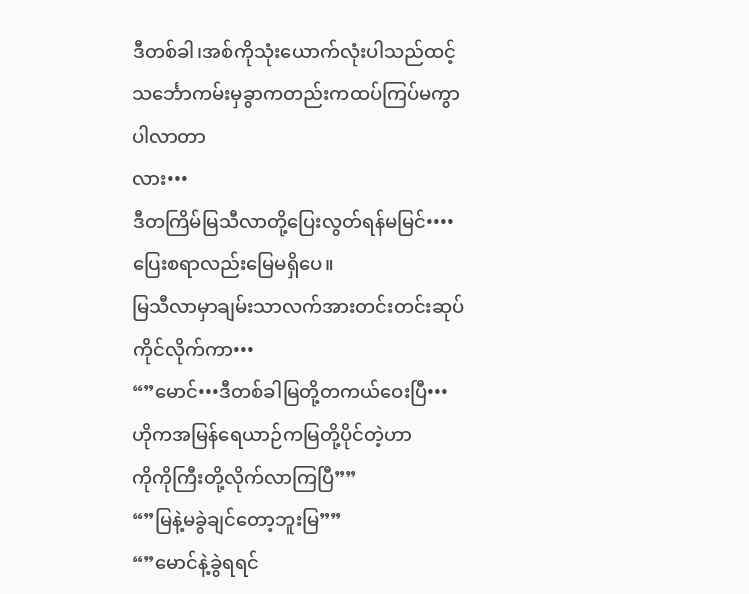ဒီတစ်ခါ၊အစ်ကိုသုံးယောက်လုံးပါသည်ထင့်
သင်္ဘောကမ်းမှခွာကတည်းကထပ်ကြပ်မကွာပါလာတာ
လား•••
ဒီတကြိမ်မြသီလာတို့ပြေးလွတ်ရန်မမြင်••••
ပြေးစရာလည်းမြေမရှိပေ။
မြသီလာမှာချမ်းသာလက်အားတင်းတင်းဆုပ်ကိုင်လိုက်ကာ•••
“”မောင်•••ဒီတစ်ခါမြတို့တကယ်ဝေးပြီ•••
ဟိုကအမြန်ရေယာဉ်ကမြတို့ပိုင်တဲ့ဟာ
ကိုကိုကြီးတို့လိုက်လာကြပြီ””
“”မြနဲ့မခွဲချင်တော့ဘူးမြ””
“”မောင်နဲ့ခွဲရရင်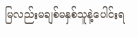မြလည်းမချစ်မနှစ်သူနဲ့ပေါင်းရ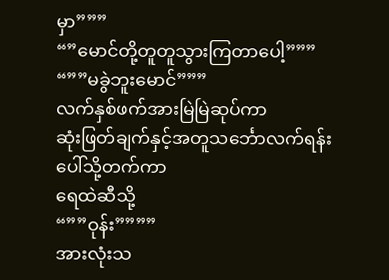မှာ”””
“”မောင်တို့တူတူသွားကြတာပေါ့”””
“””မခွဲဘူးမောင်”””
လက်နှစ်ဖက်အားမြဲမြဲဆုပ်ကာ
ဆုံးဖြတ်ချက်နှင့်အတူသင်္ဘောလက်ရန်းပေါ်သို့တက်ကာ
ရေထဲဆီသို့
“””ဝုန်း””””
အားလုံးသ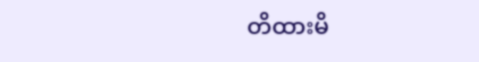တိထားမိ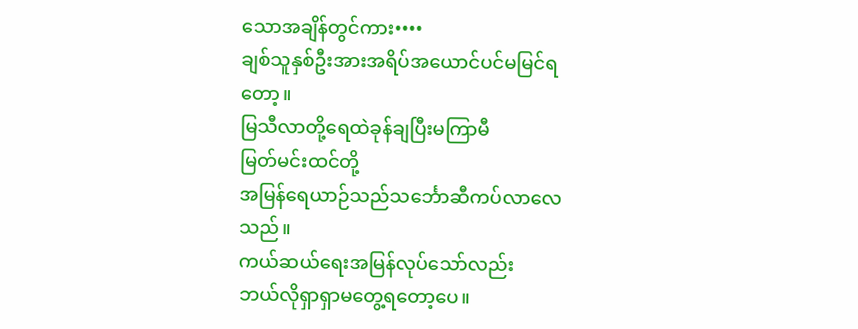သောအချိန်တွင်ကား••••
ချစ်သူနှစ်ဦးအားအရိပ်အယောင်ပင်မမြင်ရတော့။
မြသီလာတို့ရေထဲခုန်ချပြီးမကြာမီ
မြတ်မင်းထင်တို့
အမြန်ရေယာဉ်သည်သင်္ဘောဆီကပ်လာလေသည်။
ကယ်ဆယ်ရေးအမြန်လုပ်သော်လည်း
ဘယ်လိုရှာရှာမတွေ့ရတော့ပေ။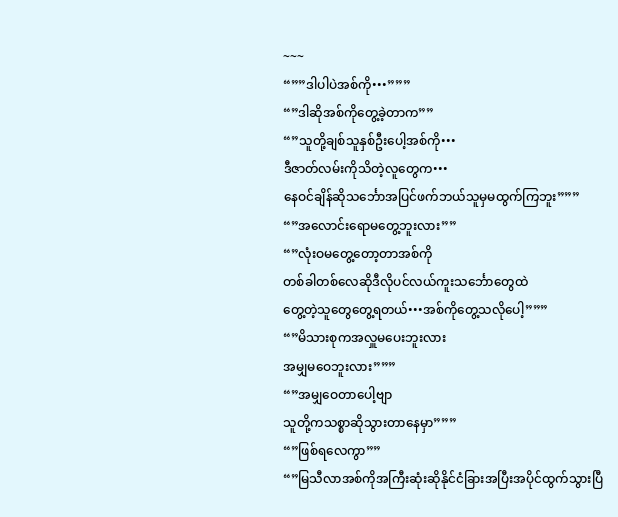~~~
“””ဒါပါပဲအစ်ကို•••”””
“”ဒါဆိုအစ်ကိုတွေ့ခဲ့တာက””
“”သူတို့ချစ်သူနှစ်ဦးပေါ့အစ်ကို•••
ဒီဇာတ်လမ်းကိုသိတဲ့လူတွေက•••
နေဝင်ချိန်ဆိုသင်္ဘောအပြင်ဖက်ဘယ်သူမှမထွက်ကြဘူး”””
“”အလောင်းရောမတွေ့ဘူးလား””
“”လုံးဝမတွေ့တော့တာအစ်ကို
တစ်ခါတစ်လေဆိုဒီလိုပင်လယ်ကူးသင်္ဘောတွေထဲ
တွေ့တဲ့သူတွေတွေ့ရတယ်•••အစ်ကိုတွေ့သလိုပေါ့”””
“”မိသားစုကအလှူမပေးဘူးလား
အမျှမဝေဘူးလား”””
“”အမျှဝေတာပေါ့ဗျာ
သူတို့ကသစ္စာဆိုသွားတာနေမှာ”””
“”ဖြစ်ရလေကွာ””
“”မြသီလာအစ်ကိုအကြီးဆုံးဆိုနိုင်ငံခြားအပြီးအပိုင်ထွက်သွားပြီ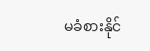မခံစားနိုင်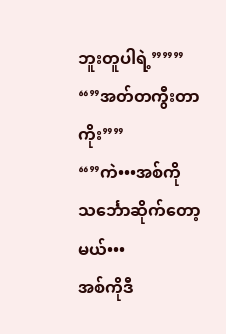ဘူးတူပါရဲ့”””
“”အတ်တကွီးတာကိုး””
“”ကဲ•••အစ်ကိုသင်္ဘောဆိုက်တော့မယ်•••
အစ်ကိုဒီ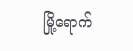မြို့ရောက်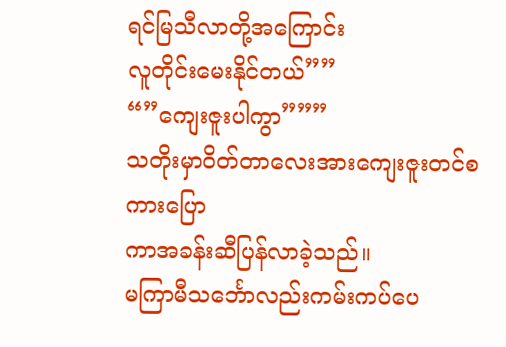ရင်မြသီလာတို့အကြောင်း
လူတိုင်းမေးနိုင်တယ်””
“”ကျေးဇူးပါကွာ”””
သတိုးမှာဝိတ်တာလေးအားကျေးဇူးတင်စကားပြော
ကာအခန်းဆီပြန်လာခဲ့သည်။
မကြာမီသင်္ဘောလည်းကမ်းကပ်ပေ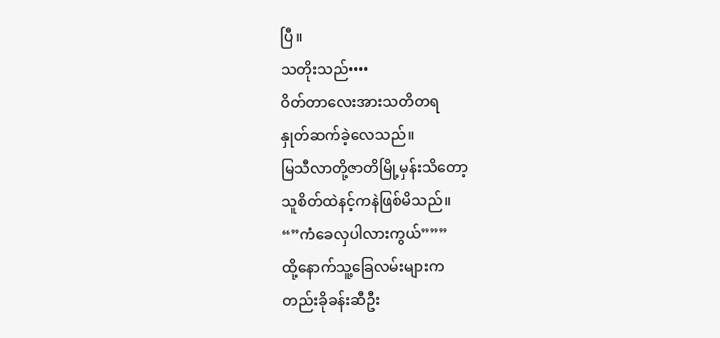ပြီ။
သတိုးသည်••••
ဝိတ်တာလေးအားသတိတရ
နှုတ်ဆက်ခဲ့လေသည်။
မြသီလာတို့ဇာတိမြို့မှန်းသိတော့
သူစိတ်ထဲနင့်ကနဲဖြစ်မိသည်။
“”ကံခေလှပါလားကွယ်”””
ထို့နောက်သူ့ခြေလမ်းများက
တည်းခိုခန်းဆီဦး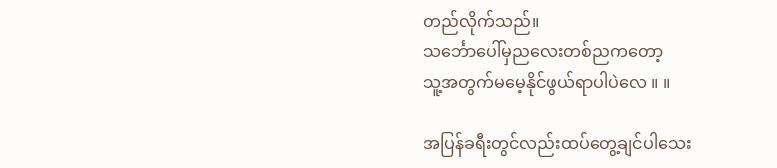တည်လိုက်သည်။
သင်္ဘောပေါ်မှညလေးတစ်ညကတော့
သူ့အတွက်မမေ့နိုင်ဖွယ်ရာပါပဲလေ ။ ။

အပြန်ခရီးတွင်လည်းထပ်တွေ့ချင်ပါသေး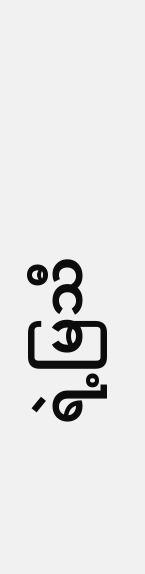ရဲ့မြသီ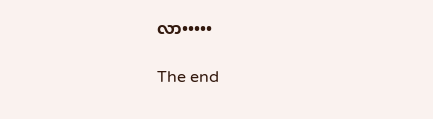လာ•••••

The end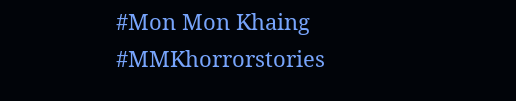#Mon Mon Khaing
#MMKhorrorstories